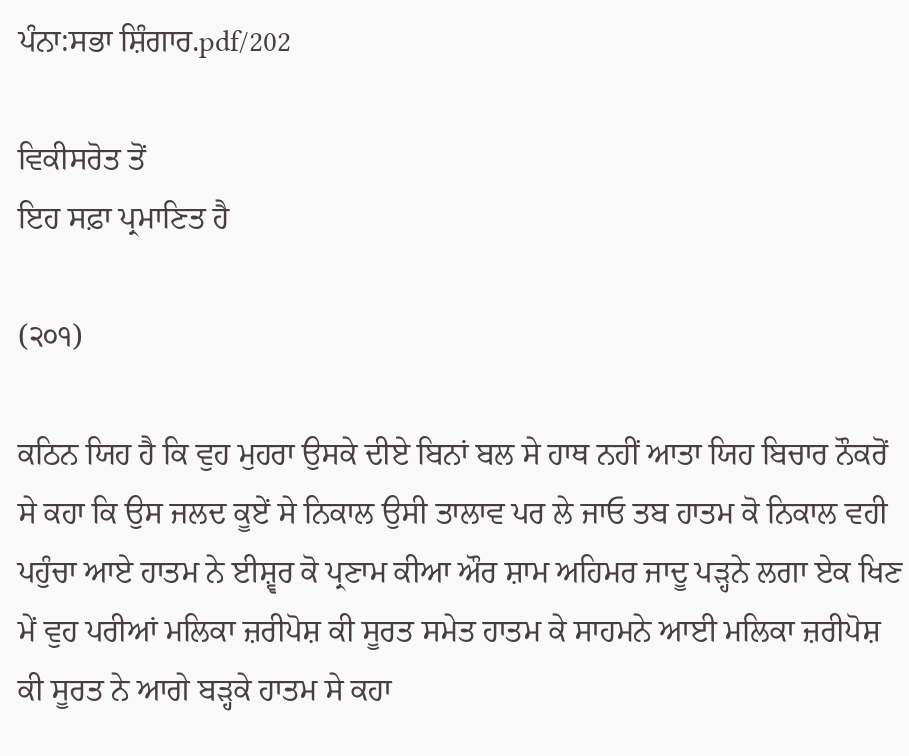ਪੰਨਾ:ਸਭਾ ਸ਼ਿੰਗਾਰ.pdf/202

ਵਿਕੀਸਰੋਤ ਤੋਂ
ਇਹ ਸਫ਼ਾ ਪ੍ਰਮਾਣਿਤ ਹੈ

(੨੦੧)

ਕਠਿਨ ਯਿਹ ਹੈ ਕਿ ਵੁਹ ਮੁਹਰਾ ਉਸਕੇ ਦੀਏ ਬਿਨਾਂ ਬਲ ਸੇ ਹਾਥ ਨਹੀਂ ਆਤਾ ਯਿਹ ਬਿਚਾਰ ਨੌਕਰੋਂ ਸੇ ਕਹਾ ਕਿ ਉਸ ਜਲਦ ਕੂਏਂ ਸੇ ਨਿਕਾਲ ਉਸੀ ਤਾਲਾਵ ਪਰ ਲੇ ਜਾਓ ਤਬ ਹਾਤਮ ਕੋ ਨਿਕਾਲ ਵਹੀ ਪਹੁੰਚਾ ਆਏ ਹਾਤਮ ਨੇ ਈਸ਼੍ਵਰ ਕੋ ਪ੍ਰਣਾਮ ਕੀਆ ਔਰ ਸ਼ਾਮ ਅਹਿਮਰ ਜਾਦੂ ਪੜ੍ਹਨੇ ਲਗਾ ਏਕ ਖਿਣ ਮੇਂ ਵੁਹ ਪਰੀਆਂ ਮਲਿਕਾ ਜ਼ਰੀਪੋਸ਼ ਕੀ ਸੂਰਤ ਸਮੇਤ ਹਾਤਮ ਕੇ ਸਾਹਮਨੇ ਆਈ ਮਲਿਕਾ ਜ਼ਰੀਪੋਸ਼ ਕੀ ਸੂਰਤ ਨੇ ਆਗੇ ਬੜ੍ਹਕੇ ਹਾਤਮ ਸੇ ਕਹਾ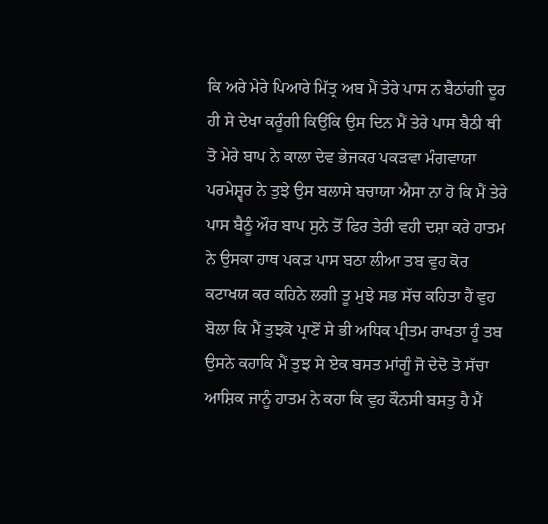ਕਿ ਅਰੇ ਮੇਰੇ ਪਿਆਰੇ ਮਿੱਤ੍ਰ ਅਬ ਮੈਂ ਤੇਰੇ ਪਾਸ ਨ ਬੈਠਾਂਗੀ ਦੂਰ ਹੀ ਸੇ ਦੇਖਾ ਕਰੂੰਗੀ ਕਿਉਂਕਿ ਉਸ ਦਿਨ ਮੈਂ ਤੇਰੇ ਪਾਸ ਬੈਠੀ ਥੀ ਤੋ ਮੇਰੇ ਬਾਪ ਨੇ ਕਾਲਾ ਦੇਵ ਭੇਜਕਰ ਪਕੜਵਾ ਮੰਗਵਾਯਾ ਪਰਮੇਸ਼੍ਵਰ ਨੇ ਤੁਝੇ ਉਸ ਬਲਾਸੇ ਬਚਾਯਾ ਐਸਾ ਨਾ ਹੋ ਕਿ ਮੈਂ ਤੇਰੇ ਪਾਸ ਬੈਠੂੰ ਔਰ ਬਾਪ ਸੁਨੇ ਤੋਂ ਫਿਰ ਤੇਰੀ ਵਹੀ ਦਸ਼ਾ ਕਰੇ ਹਾਤਮ ਨੇ ਉਸਕਾ ਹਾਥ ਪਕੜ ਪਾਸ ਬਠਾ ਲੀਆ ਤਬ ਵੁਹ ਕੋਰ ਕਟਾਖਯ ਕਰ ਕਹਿਨੇ ਲਗੀ ਤੂ ਮੁਝੇ ਸਭ ਸੱਚ ਕਹਿਤਾ ਹੈਂ ਵੁਹ ਬੋਲਾ ਕਿ ਮੈਂ ਤੁਝਕੋ ਪ੍ਰਾਣੋਂ ਸੇ ਭੀ ਅਧਿਕ ਪ੍ਰੀਤਮ ਰਾਖਤਾ ਹੂੰ ਤਬ ਉਸਨੇ ਕਹਾਕਿ ਮੈਂ ਤੁਝ ਸੇ ਏਕ ਬਸਤ ਮਾਂਗੂੰ ਜੋ ਦੇਦੋ ਤੋ ਸੱਚਾ ਆਸ਼ਿਕ ਜਾਨੂੰ ਹਾਤਮ ਨੇ ਕਹਾ ਕਿ ਵੁਹ ਕੌਨਸੀ ਬਸਤੁ ਹੈ ਮੈਂ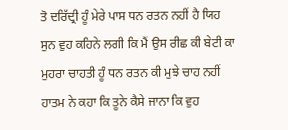ਤੋ ਦਰਿੱਦ੍ਰੀ ਹੂੰ ਮੇਰੇ ਪਾਸ ਧਨ ਰਤਨ ਨਹੀਂ ਹੈ ਯਿਹ ਸੁਨ ਵੁਹ ਕਹਿਨੇ ਲਗੀ ਕਿ ਮੈਂ ਉਸ ਰੀਛ ਕੀ ਬੇਟੀ ਕਾ ਮੁਹਰਾ ਚਾਹਤੀ ਹੂੰ ਧਨ ਰਤਨ ਕੀ ਮੁਝੇ ਚਾਹ ਨਹੀਂ ਹਾਤਮ ਨੇ ਕਹਾ ਕਿ ਤੂਨੇ ਕੈਸੇ ਜਾਨਾ ਕਿ ਵੁਹ